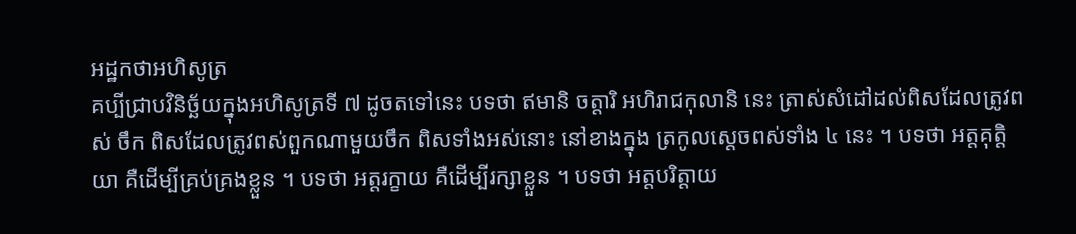អដ្ឋកថាអហិសូត្រ
គប្បីជ្រាបវិនិច្ឆ័យក្នុងអហិសូត្រទី ៧ ដូចតទៅនេះ បទថា ឥមានិ ចត្តារិ អហិរាជកុលានិ នេះ ត្រាស់សំដៅដល់ពិសដែលត្រូវពស់ ចឹក ពិសដែលត្រូវពស់ពួកណាមួយចឹក ពិសទាំងអស់នោះ នៅខាងក្នុង ត្រកូលស្តេចពស់ទាំង ៤ នេះ ។ បទថា អត្តគុត្តិយា គឺដើម្បីគ្រប់គ្រងខ្លួន ។ បទថា អត្តរក្ខាយ គឺដើម្បីរក្សាខ្លួន ។ បទថា អត្តបរិត្តាយ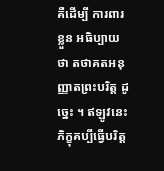គឺដើម្បី ការពារខ្លួន អធិប្បាយថា តថាគតអនុញ្ញាតព្រះបរិត្ត ដូច្នេះ ។ ឥឡូវនេះ ភិក្ខុគប្បីធ្វើបរិត្ត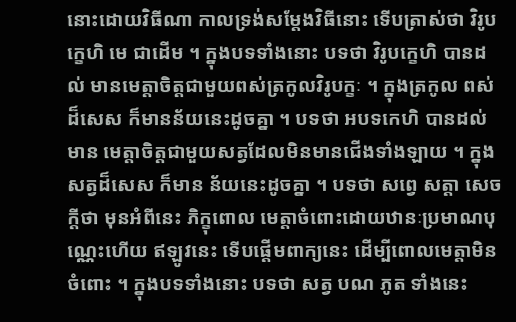នោះដោយវិធីណា កាលទ្រង់សម្តែងវិធីនោះ ទើបត្រាស់ថា វិរូបក្ខេហិ មេ ជាដើម ។ ក្នុងបទទាំងនោះ បទថា វិរូបក្ខេហិ បានដល់ មានមេត្តាចិត្តជាមួយពស់ត្រកូលវិរូបក្ខៈ ។ ក្នុងត្រកូល ពស់ដ៏សេស ក៏មានន័យនេះដូចគ្នា ។ បទថា អបទកេហិ បានដល់ មាន មេត្តាចិត្តជាមួយសត្វដែលមិនមានជើងទាំងឡាយ ។ ក្នុងសត្វដ៏សេស ក៏មាន ន័យនេះដូចគ្នា ។ បទថា សព្វេ សត្តា សេចក្តីថា មុនអំពីនេះ ភិក្ខុពោល មេត្តាចំពោះដោយឋានៈប្រមាណបុណ្ណេះហើយ ឥឡូវនេះ ទើបផ្តើមពាក្យនេះ ដើម្បីពោលមេត្តាមិនចំពោះ ។ ក្នុងបទទាំងនោះ បទថា សត្វ បណ ភូត ទាំងនេះ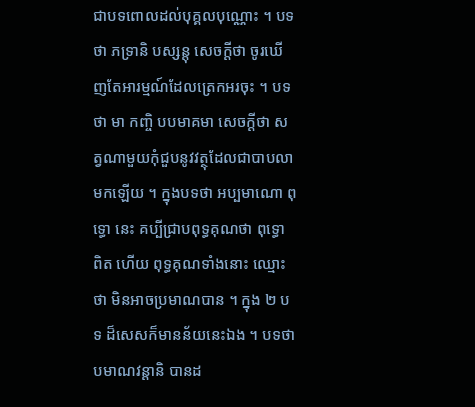ជាបទពោលដល់បុគ្គលបុណ្ណោះ ។ បទថា ភទ្រានិ បស្សន្តុ សេចក្តីថា ចូរឃើញតែអារម្មណ៍ដែលត្រេកអរចុះ ។ បទថា មា កញ្ចិ បបមាគមា សេចក្តីថា សត្វណាមួយកុំជួបនូវវត្ថុដែលជាបាបលាមកឡើយ ។ ក្នុងបទថា អប្បមាណោ ពុទ្ធោ នេះ គប្បីជ្រាបពុទ្ធគុណថា ពុទ្ធោ ពិត ហើយ ពុទ្ធគុណទាំងនោះ ឈ្មោះថា មិនអាចប្រមាណបាន ។ ក្នុង ២ បទ ដ៏សេសក៏មានន័យនេះឯង ។ បទថា បមាណវន្តានិ បានដ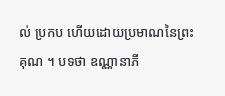ល់ ប្រកប ហើយដោយប្រមាណនៃព្រះគុណ ។ បទថា ឧណ្ណានាភី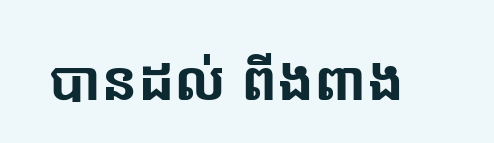បានដល់ ពីងពាង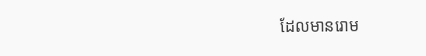ដែលមានរោម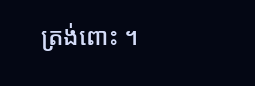ត្រង់ពោះ ។